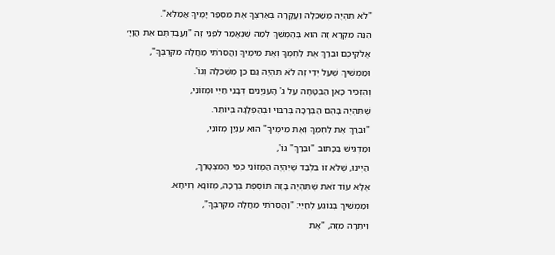"לֹא תִהְיֶה מְשַׁכֵּלָה וַעֲקָרָה בְּאַרְצֶךָ אֶת מִסְפַּר יָמֶיךָ אֲמַלֵּא".
הִנֵּה מִקְרָא זֶה הוּא בְּהֶמְשֵׁךְ לְמַה שֶּׁנֶאֱמַר לִפְנֵי זֶה "וַעֲבַדְתֶּם אֵת הֲוָיָ׳ אֱלֹקֵיכֶם וּבֵרַךְ אֶת לַחְמְךָ וְאֶת מֵימֶיךָ וַהֲסִרֹתִי מַחֲלָה מִקִּרְבֶּךָ",
וּמַמְשִׁיךְ שֶׁעַל יְדֵי זֶה לֹא תִהְיֶה גַּם כֵּן מְשַׁכֵּלָה וְגוֹ'.
וְהִזְכִּיר כָּאן הַבְטָחָה עַל ג' הָעִנְיָנִים דְּבָנֵי חַיֵּי וּמְזוֹנֵי,
שֶׁתִּהְיֶה בָּהֶם הַבְּרָכָה בְּרִבּוּי וּבְהַפְלָגָה בְּיוֹתֵר.
"וּבֵרַךְ אֶת לַחְמְךָ וְאֶת מֵימֶיךָ" הוּא עִנְיַן מְזוֹנֵי,
וּמַדְגִּישׁ בַּכָּתוּב "וּבֵרַךְ" גוֹ',
הַיְינוּ, שֶׁלֹּא זוֹ בִּלְבַד שֶׁיִּהְיֶה הַמְּזוֹנֵי כְּפִי הַמִּצְטָרֵךְ,
אֶלָּא עוֹד זֹאת שֶׁתִּהְיֶה בָּזֶה תּוֹסֶפֶת בְּרָכָה, מְזוֹנָא רְוִיחָא.
וּמַמְשִׁיךְ בְּנוֹגֵעַ לְחַיֵּי: "וַהֲסִרֹתִי מַחֲלָה מִקִּרְבֶּךָ",
וִיתֵרָה מִזֶּה, "אֶת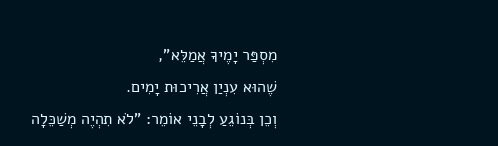מִסְפַּר יָמֶיךָ אֲמַלֵּא",
שֶׁהוּא עִנְיַן אֲרִיכוּת יָמִים.
וְכֵן בְּנוֹגֵעַ לְבָנֵי אוֹמֵר: "לֹא תִהְיֶה מְשַׁכֵּלָה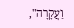וַעֲקָרָה",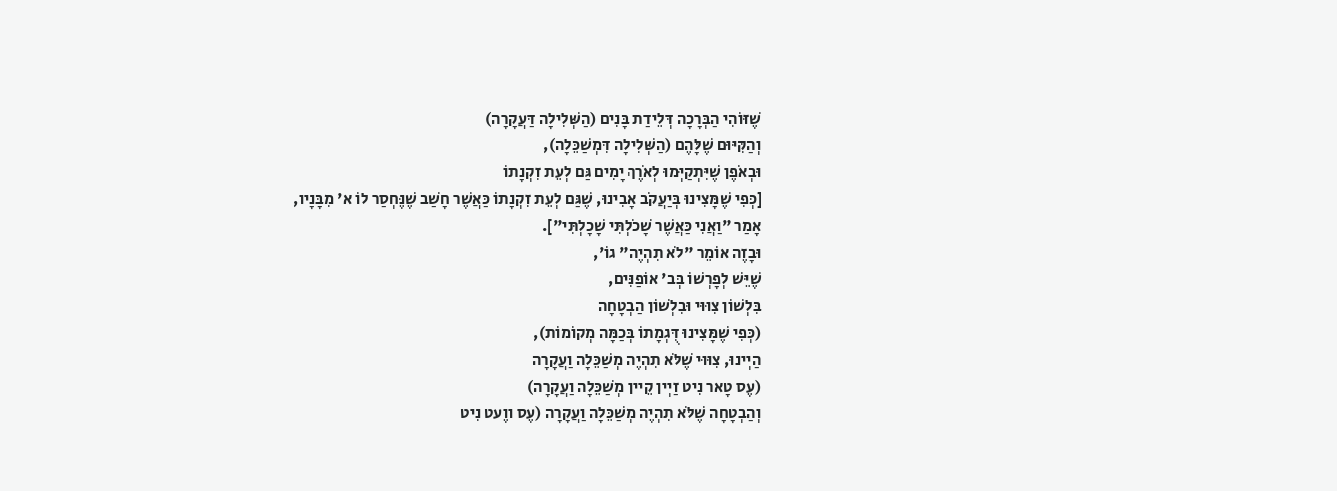שֶׁזּוֹהִי הַבְּרָכָה דְּלֵידַת בָּנִים (הַשְּׁלִילָה דַּעֲקָרָה)
וְהַקִּיּוּם שֶׁלָּהֶם (הַשְּׁלִילָה דִּמְשַׁכֵּלָה),
וּבְאֹפֶן שֶׁיִּתְקַיְּמוּ לְאֹרֶךְ יָמִים גַּם לְעֵת זִקְנָתוֹ
[כְּפִי שֶׁמָּצִינוּ בְּיַעֲקֹב אָבִינוּ, שֶׁגַּם לְעֵת זִקְנָתוֹ כַּאֲשֶׁר חָשַׁב שֶׁנֶּחְסַר לוֹ א' מִבָּנָיו,
אָמַר "וַאֲנִי כַּאֲשֶׁר שָׁכֹלְתִּי שָׁכָלְתִּי"].
וּבָזֶה אוֹמֵר "לֹא תִהְיֶה" גוֹ',
שֶׁיֵּשׁ לְפָרְשׁוֹ בְּב' אוֹפַנִּים,
בִּלְשׁוֹן צִוּוּי וּבִלְשׁוֹן הַבְטָחָה
(כְּפִי שֶׁמָּצִינוּ דֻּגְמָתוֹ בְּכַמָּה מְקוֹמוֹת),
הַיְינוּ, צִוּוּי שֶׁלֹּא תִהְיֶה מְשַׁכֵּלָה וַעֲקָרָה
(עֶס טָאר נִיט זַיְין קֵיין מְשַׁכֵּלָה וַעֲקָרָה)
וְהַבְטָחָה שֶׁלֹּא תִהְיֶה מְשַׁכֵּלָה וַעֲקָרָה (עֶס ווֶעט נִיט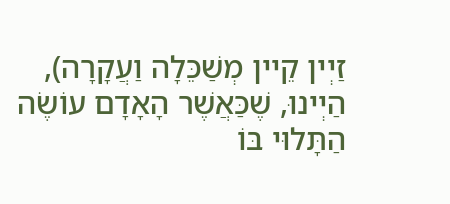זַיְין קֵיין מְשַׁכֵּלָה וַעֲקָרָה),
הַיְינוּ, שֶׁכַּאֲשֶׁר הָאָדָם עוֹשֶׂה הַתָּלוּי בּוֹ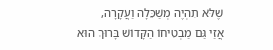שֶׁלֹּא תִהְיֶה מְשַׁכֵּלָה וַעֲקָרָה,
אֲזַי גַּם מַבְטִיחוֹ הַקָּדוֹשׁ בָּרוּךְ הוּא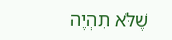שֶׁלֹּא תִהְיֶה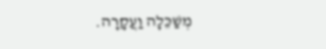מְשַׁכֵּלָה וַעֲקָרָה.